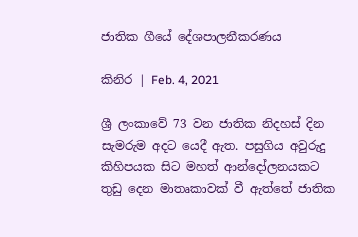ජාතික ගීයේ දේශපාලනීකරණය

කිනිර | Feb. 4, 2021

ශ්‍රී ලංකාවේ 73 වන ජාතික නිදහස් දින සැමරුම අදට යෙදී ඇත. පසුගිය අවුරුදු කිහිපයක සිට මහත් ආන්දෝලනයකට තුඩු දෙන මාතෘකාවක් වී ඇත්තේ ජාතික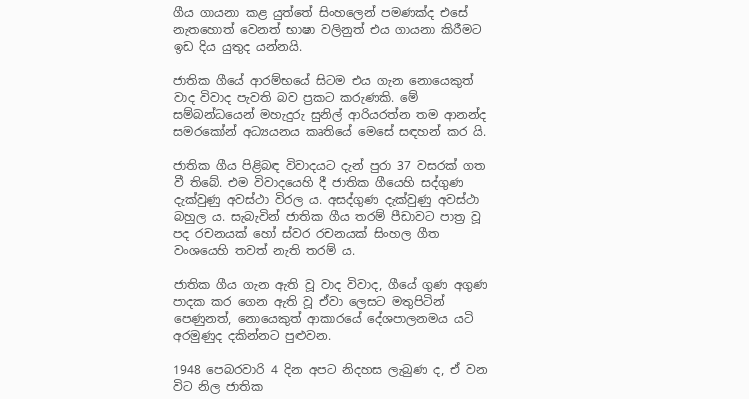ගීය ගායනා කළ යුත්තේ සිංහලෙන් පමණක්ද එසේ නැතහොත් වෙනත් භාෂා වලිනුත් එය ගායනා කිරීමට ඉඩ දිය යුතුද යන්නයි.

ජාතික ගීයේ ආරම්භයේ සිටම එය ගැන නොයෙකුත් වාද විවාද පැවති බව ප්‍රකට කරුණකි. මේ සම්බන්ධයෙන් මහැදුරු සුනිල් ආරියරත්න තම ආනන්ද සමරකෝන් අධ්‍යයනය කෘතියේ මෙසේ සඳහන් කර යි.

ජාතික ගීය පිළිබඳ විවාදයට දැන් පුරා 37 වසරක් ගත වී තිබේ. එම විවාදයෙහි දී ජාතික ගීයෙහි සද්ගුණ දැක්වුණු අවස්ථා විරල ය. අසද්ගුණ දැක්වුණු අවස්ථා බහුල ය. සැබැවින් ජාතික ගීය තරම් පීඩාවට පාත්‍ර වූ පද රචනයක් හෝ ස්වර රචනයක් සිංහල ගීත වංශයෙහි තවත් නැති තරම් ය.

ජාතික ගීය ගැන ඇති වූ වාද විවාද, ගීයේ ගුණ අගුණ පාදක කර ගෙන ඇති වූ ඒවා ලෙසට මතුපිටින් පෙණුනත්, නොයෙකුත් ආකාරයේ දේශපාලනමය යටි අරමුණුද දකින්නට පුළුවන.

1948 පෙබරවාරි 4 දින අපට නිදහස ලැබුණ ද, ඒ වන විට නිල ජාතික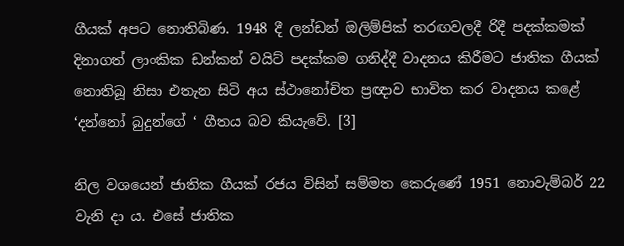ගීයක් අපට නොතිබිණ. 1948 දී ලන්ඩන් ඔලිම්පික් තරඟවලදී රිදී පදක්කමක් දිනාගත් ලාංකික ඩන්කන් වයිට් පදක්කම ගනිද්දී වාදනය කිරීමට ජාතික ගීයක් නොතිබූ නිසා එතැන සිටි අය ස්ථානෝචිත ප්‍රඥාව භාවිත කර වාදනය කළේ ‘දන්නෝ බුදුන්ගේ ‘ ගීතය බව කියැවේ. [3]

නිල වශයෙන් ජාතික ගීයක් රජය විසින් සම්මත කෙරුණේ 1951 නොවැම්බර් 22 වැනි දා ය. එසේ ජාතික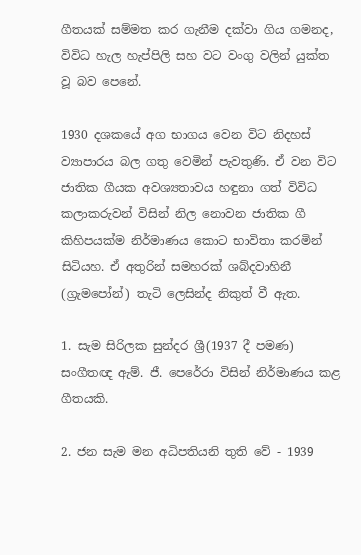ගීතයක් සම්මත කර ගැනීම දක්වා ගිය ගමනද, විවිධ හැල හැප්පිලි සහ වට වංගු වලින් යුක්ත වූ බව පෙනේ.

1930 දශකයේ අග භාගය වෙන විට නිදහස් ව්‍යාපාරය බල ගතු වෙමින් පැවතුණි. ඒ වන විට ජාතික ගීයක අවශ්‍යතාවය හඳුනා ගත් විවිධ කලාකරුවන් විසින් නිල නොවන ජාතික ගී කිහිපයක්ම නිර්මාණය කොට භාවිතා කරමින් සිටියහ. ඒ අතුරින් සමහරක් ශබ්දවාහිනී (ග්‍රැමපෝන්) තැටි ලෙසින්ද නිකුත් වී ඇත.

1. සැම සිරිලක සුන්දර ශ්‍රී(1937 දී පමණ)
සංගීතඥ ඇම්. ජී. පෙරේරා විසින් නිර්මාණය කළ ගීතයකි.

2. ජන සැම මන අධිපතියනි තුති වේ - 1939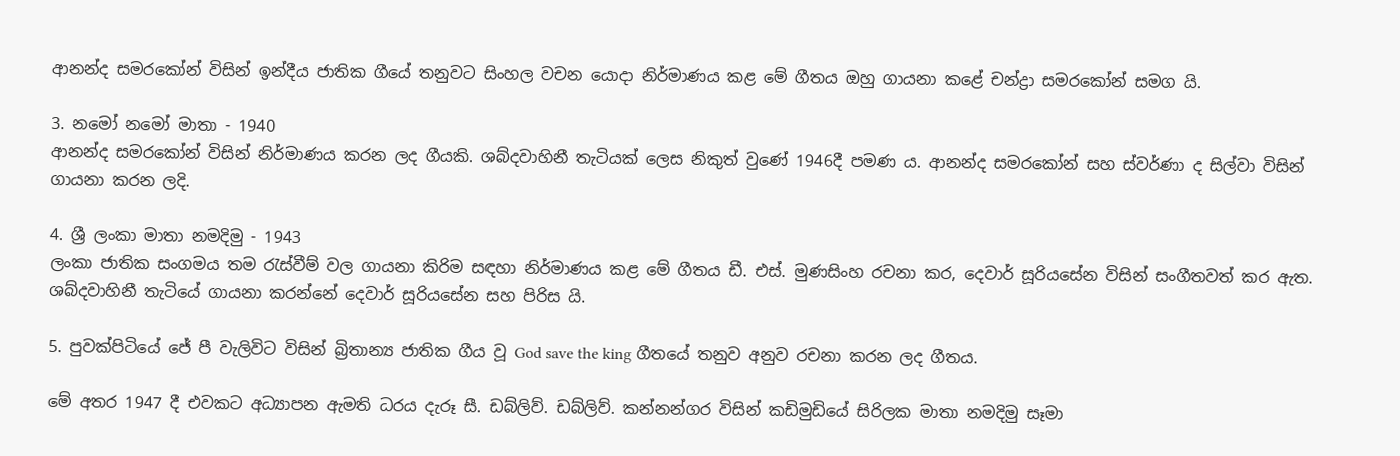ආනන්ද සමරකෝන් විසින් ඉන්දීය ජාතික ගීයේ තනුවට සිංහල වචන යොදා නිර්මාණය කළ මේ ගීතය ඔහු ගායනා කළේ චන්ද්‍රා සමරකෝන් සමග යි.

3. නමෝ නමෝ මාතා - 1940
ආනන්ද සමරකෝන් විසින් නිර්මාණය කරන ලද ගීයකි. ශබ්දවාහිනී තැටියක් ලෙස නිකුත් වුණේ 1946දී පමණ ය. ආනන්ද සමරකෝන් සහ ස්වර්ණා ද සිල්වා විසින් ගායනා කරන ලදි.

4. ශ්‍රී ලංකා මාතා නමදිමු - 1943
ලංකා ජාතික සංගමය තම රැස්වීම් වල ගායනා කිරිම සඳහා නිර්මාණය කළ මේ ගීතය ඩී. එස්. මුණසිංහ රචනා කර, දෙවාර් සූරියසේන විසින් සංගීතවත් කර ඇත. ශබ්දවාහිනී තැටියේ ගායනා කරන්නේ දෙවාර් සූරියසේන සහ පිරිස යි.

5. පුවක්පිටියේ ජේ පී වැලිවිට විසින් බ්‍රිතාන්‍ය ජාතික ගීය වූ God save the king ගීතයේ තනුව අනුව රචනා කරන ලද ගීතය.

මේ අතර 1947 දී එවකට අධ්‍යාපන ඇමති ධරය දැරූ සී. ඩබ්ලිව්. ඩබ්ලිව්. කන්නන්ගර විසින් කඩිමුඩියේ සිරිලක මාතා නමදිමු සෑමා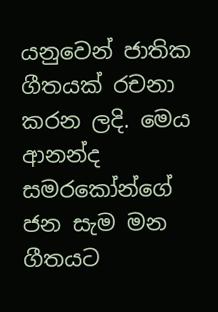යනුවෙන් ජාතික ගීතයක් රචනා කරන ලදි. මෙය ආනන්ද සමරකෝන්ගේ ජන සැම මන ගීතයට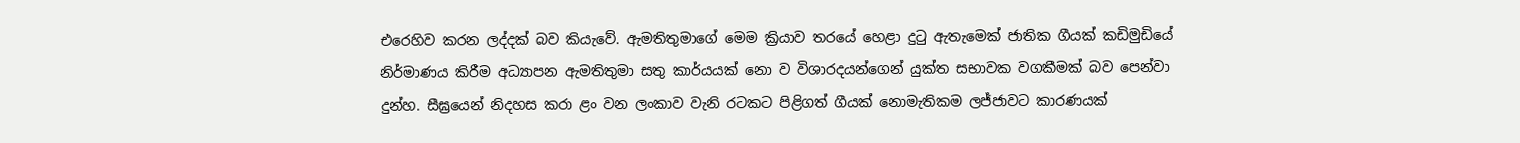එරෙහිව කරන ලද්දක් බව කියැවේ. ඇමතිතුමාගේ මෙම ක්‍රියාව තරයේ හෙළා දුටු ඇතැමෙක්‌ ජාතික ගීයක්‌ කඩිමුඩියේ නිර්මාණය කිරීම අධ්‍යාපන ඇමතිතුමා සතු කාර්යයක්‌ නො ව විශාරදයන්ගෙන්‌ යුක්ත සභාවක වගකීමක්‌ බව පෙන්වා දුන්හ. සීඝ්‍රයෙන්‌ නිදහස කරා ළං වන ලංකාව වැනි රටකට පිළිගත් ගීයක්‌ නොමැතිකම ලජ්ජාවට කාරණයක්‌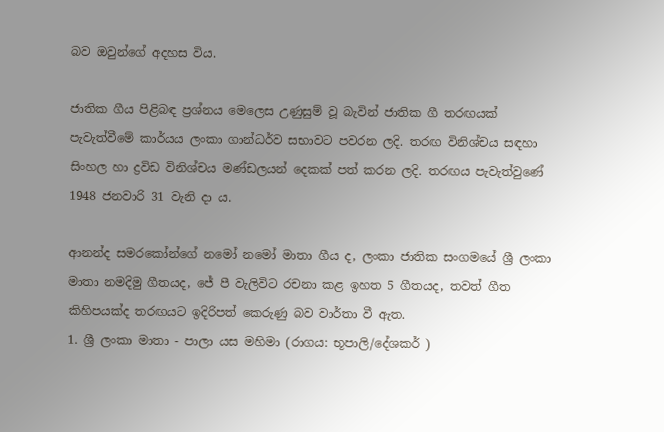බව ඔවුන්ගේ අදහස විය.

ජාතික ගීය පිළිබඳ ප්‍රශ්නය මෙලෙස උණුසුම්‌ වූ බැවින්‌ ජාතික ගී තරඟයක්‌ පැවැත්වීමේ කාර්යය ලංකා ගාන්ධර්ව සභාවට පවරන ලදි. තරඟ විනිශ්චය සඳහා සිංහල හා ද්‍රවිඩ විනිශ්චය මණ්ඩලයන් දෙකක්‌ පත් කරන ලදි. තරඟය පැවැත්වුණේ 1948 ජනවාරි 31 වැනි දා ය.

ආනන්ද සමරකෝන්ගේ නමෝ නමෝ මාතා ගීය ද, ලංකා ජාතික සංගමයේ ශ්‍රී ලංකා මාතා නමදිමු ගීතයද, ජේ පී වැලිවිට රචනා කළ ඉහත 5 ගීතයද, තවත් ගීත කිහිපයක්ද තරඟයට ඉදිරිපත් කෙරුණු බව වාර්තා වී ඇත.
1. ශ්‍රී ලංකා මාතා - පාලා යස මහිමා (රාගය: භූපාලි/දේශකර් )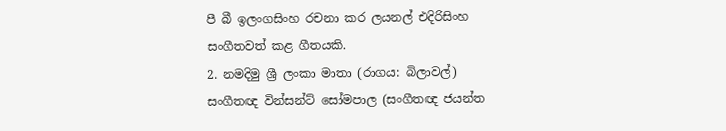පී බී ඉලංගසිංහ රචනා කර ලයනල් එදිරිසිංහ සංගීතවත් කළ ගීතයකි.
2. නමදිමු ශ්‍රී ලංකා මාතා (රාගය: බිලාවල්)
සංගීතඥ වින්සන්ට් සෝමපාල (සංගීතඥ ජයන්ත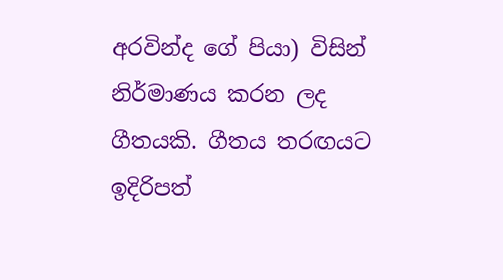අරවින්ද ගේ පියා) විසින් නිර්මාණය කරන ලද ගීතයකි. ගීතය තරඟයට ඉදිරිපත්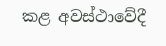කළ අවස්ථාවේදී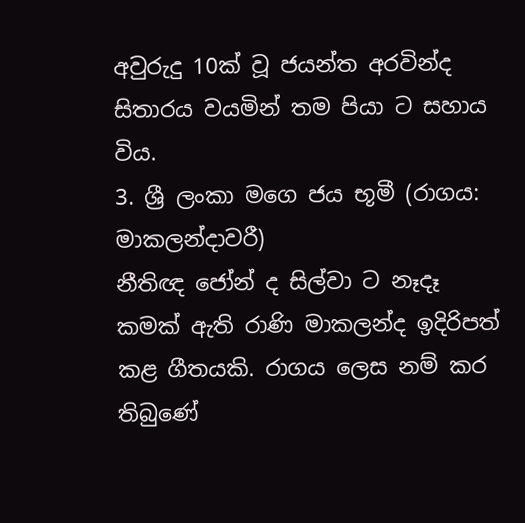අවුරුදු 10ක් වූ ජයන්ත අරවින්ද සිතාරය වයමින් තම පියා ට සහාය විය.
3. ශ්‍රී ලංකා මගෙ ජය භූමී (රාගය: මාකලන්දාවරී)
නීතිඥ ජෝන් ද සිල්වා ට නෑදෑ කමක් ඇති රාණි මාකලන්ද ඉදිරිපත් කළ ගීතයකි. රාගය ලෙස නම් කර තිබුණේ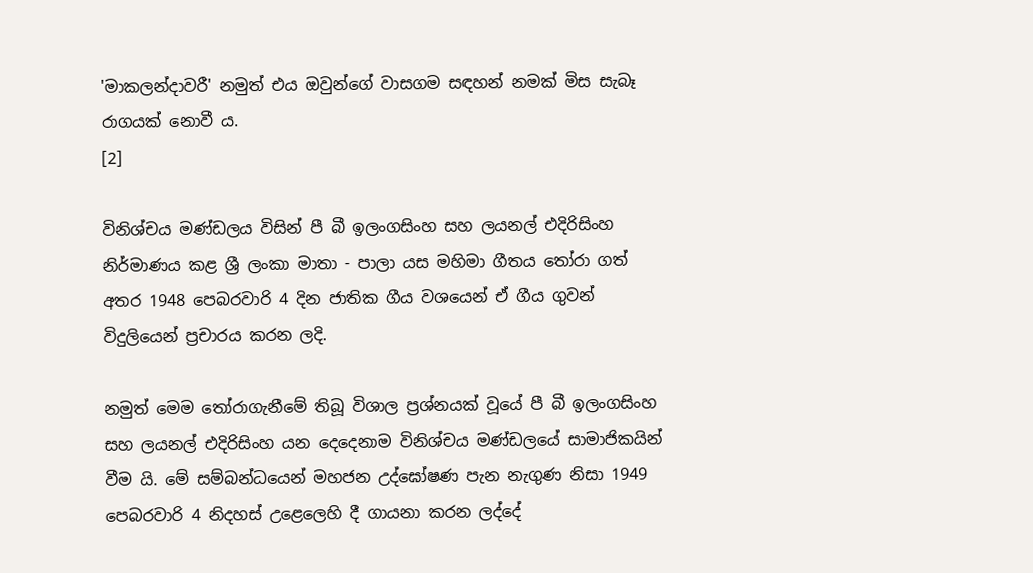'මාකලන්දාවරී' නමුත් එය ඔවුන්ගේ වාසගම සඳහන් නමක් මිස සැබෑ රාගයක් නොවී ය.
[2]

විනිශ්චය මණ්ඩලය විසින් පී බී ඉලංගසිංහ සහ ලයනල් එදිරිසිංහ නිර්මාණය කළ ශ්‍රී ලංකා මාතා - පාලා යස මහිමා ගීතය තෝරා ගත් අතර 1948 පෙබරවාරි 4 දින ජාතික ගීය වශයෙන් ඒ ගීය ගුවන් විදුලියෙන් ප්‍රචාරය කරන ලදි.

නමුත් මෙම තෝරාගැනීමේ තිබූ විශාල ප්‍රශ්නයක් වූයේ පී බී ඉලංගසිංහ සහ ලයනල් එදිරිසිංහ යන දෙදෙනාම විනිශ්චය මණ්ඩලයේ සාමාජිකයින් වීම යි. මේ සම්බන්ධයෙන් මහජන උද්ඝෝෂණ පැන නැගුණ නිසා 1949 පෙබරවාරි 4 නිදහස් උළෙලෙහි දී ගායනා කරන ලද්දේ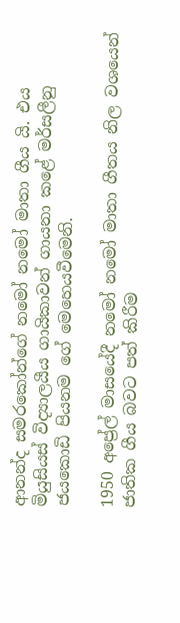ආනන්ද සමරකෝන්ගේ නමෝ නමෝ මාතා ගීය යි. එය මියුසියස් විද්‍යාලයීය ගායිකාවන් ගායනා කළේ මර්සලීනු ජයකොඩි පියනම ගේ මෙහෙයවීමෙනි.

1950 අප්‍රේල් මාසයේදී නමෝ නමෝ මාතා ගීතය නිල වශයෙන් ජාතික ගීය බවට පත් කිරීම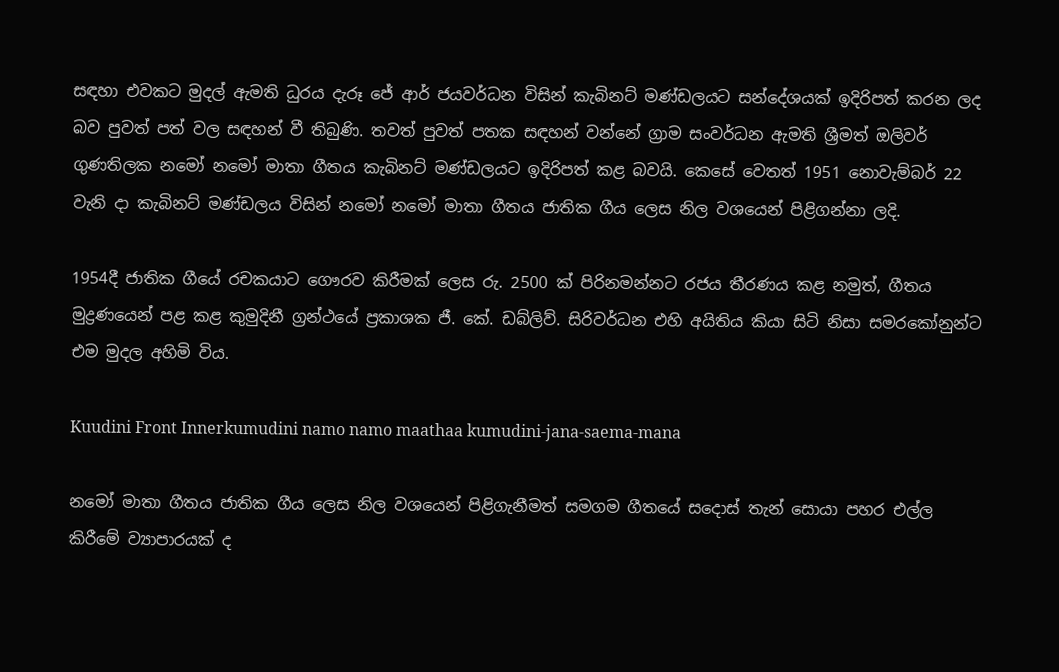සඳහා එවකට මුදල් ඇමති ධුරය දැරූ ජේ ආර් ජයවර්ධන විසින් කැබිනට් මණ්ඩලයට සන්දේශයක් ඉදිරිපත් කරන ලද බව පුවත් පත් වල සඳහන් වී තිබුණි. තවත් පුවත් පතක සඳහන් වන්නේ ග්‍රාම සංවර්ධන ඇමති ශ්‍රීමත් ඔලිවර් ගුණතිලක නමෝ නමෝ මාතා ගීතය කැබිනට් මණ්ඩලයට ඉදිරිපත් කළ බවයි. කෙසේ වෙතත් 1951 නොවැම්බර් 22 වැනි දා කැබිනට් මණ්ඩලය විසින් නමෝ නමෝ මාතා ගීතය ජාතික ගීය ලෙස නිල වශයෙන් පිළිගන්නා ලදි.

1954දී ජාතික ගීයේ රචකයාට ගෞරව කිරීමක් ලෙස රු. 2500 ක් පිරිනමන්නට රජය තීරණය කළ නමුත්, ගීතය මුද්‍රණයෙන් පළ කළ කුමුදිනී ග්‍රන්ථයේ ප්‍රකාශක ජී. කේ. ඩබ්ලිව්. සිරිවර්ධන එහි අයිතිය කියා සිටි නිසා සමරකෝනුන්ට එම මුදල අහිමි විය.

Kuudini Front Innerkumudini namo namo maathaa kumudini-jana-saema-mana

නමෝ මාතා ගීතය ජාතික ගීය ලෙස නිල වශයෙන් පිළිගැනීමත් සමගම ගීතයේ සදොස් තැන් සොයා පහර එල්ල කිරීමේ ව්‍යාපාරයක් ද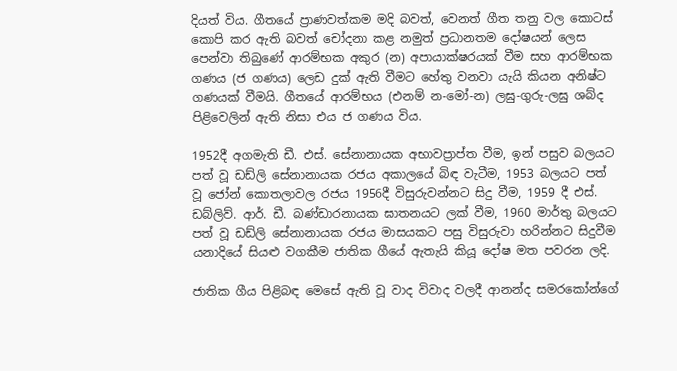දියත් විය. ගීතයේ ප්‍රාණවත්කම මදි බවත්, වෙනත් ගීත තනු වල කොටස් කොපි කර ඇති බවත් චෝදනා කළ නමුත් ප්‍රධානතම දෝෂයන් ලෙස පෙන්වා තිබුණේ ආරම්භක අකුර (න) අපායාක්ෂරයක් වීම සහ ආරම්භක ගණය (ජ ගණය) ලෙඩ දුක් ඇති වීමට හේතු වනවා යැයි කියන අනිෂ්ට ගණයක් වීමයි. ගීතයේ ආරම්භය (එනම් න-මෝ-න) ලඝු-ගුරු-ලඝු ශබ්ද පිළිවෙලින් ඇති නිසා එය ජ ගණය විය.

1952දී අගමැති ඩී. එස්. සේනානායක අභාවප්‍රාප්ත වීම, ඉන් පසුව බලයට පත් වූ ඩඩ්ලි සේනානායක රජය අකාලයේ බිඳ වැටීම, 1953 බලයට පත් වූ ජෝන් කොතලාවල රජය 1956දී විසුරුවන්නට සිදු වීම, 1959 දී එස්. ඩබ්ලිව්. ආර්. ඩී. බණ්ඩාරනායක ඝාතනයට ලක් වීම, 1960 මාර්තු බලයට පත් වූ ඩඩ්ලි සේනානායක රජය මාසයකට පසු විසුරුවා හරින්නට සිදුවීම යනාදියේ සියළු වගකීම ජාතික ගීයේ ඇතැයි කියූ දෝෂ මත පවරන ලදි.

ජාතික ගීය පිළිබඳ මෙසේ ඇති වූ වාද විවාද වලදී ආනන්ද සමරකෝන්ගේ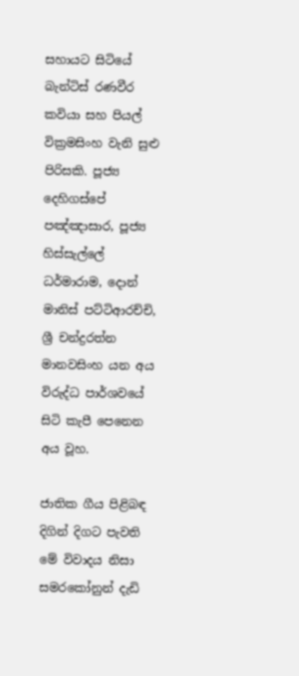සහායට සිටියේ බැන්ටිස් රණවීර කවියා සහ පියල් වික්‍රමසිංහ වැනි සුළු පිරිසකි. පූජ්‍ය දෙහිගස්පේ පඤ්ඤාසාර, පූජ්‍ය හිස්සැල්ලේ ධර්මාරාම, දොන් මානිස් පට්ටිආරච්චි, ශ්‍රී චන්ද්‍රරත්න මානවසිංහ යන අය විරුද්ධ පාර්ශවයේ සිටි කැපී පෙනෙන අය වූහ.

ජාතික ගීය පිළිබඳ දිගින් දිගට පැවති මේ විවාදය නිසා සමරකෝනුන් දැඩි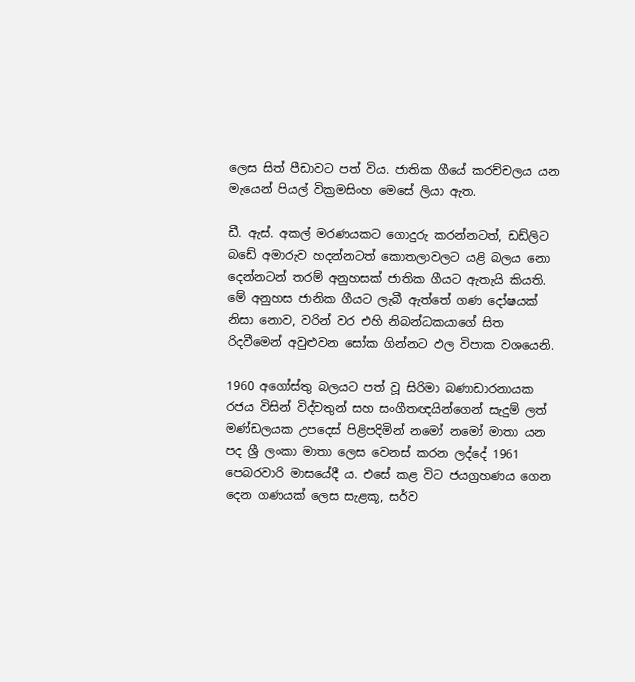ලෙස සිත් පීඩාවට පත් විය. ජාතික ගීයේ කරච්චලය යන මැයෙන් පියල් වික්‍රමසිංහ මෙසේ ලියා ඇත.

ඩී. ඇස්‌. අකල්‌ මරණයකට ගොදුරු කරන්නටත්‌, ඩඩ්ලිට බඩේ අමාරුව හදන්නටත්‌ කොතලාවලට යළි බලය නො දෙන්නටන්‌ තරම්‌ අනුහසක්‌ ජාතික ගීයට ඇතැයි කියති. මේ අනුහස ජානික ගීයට ලැබී ඇත්තේ ගණ දෝෂයක්‌ නිසා නොව, වරින්‌ වර එහි නිබන්ධකයාගේ සිත රිදවීමෙන්‌ අවුළුවන සෝක ගින්නට ඵල විපාක වශයෙනි.

1960 අගෝස්තු බලයට පත් වූ සිරිමා බණාඩාරනායක රජය විසින් විද්වතුන් සහ සංගීතඥයින්ගෙන් සැදුම් ලත් මණ්ඩලයක උපදෙස් පිළිපදිමින් නමෝ නමෝ මාතා යන පද ශ්‍රී ලංකා මාතා ලෙස වෙනස් කරන ලද්දේ 1961 පෙබරවාරි මාසයේදී ය. එසේ කළ විට ජයග්‍රහණය ගෙන දෙන ගණයක් ලෙස සැළකූ, සර්ව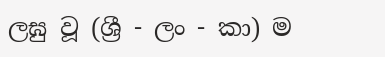ලඝු වූ (ශ්‍රී - ලං - කා) ම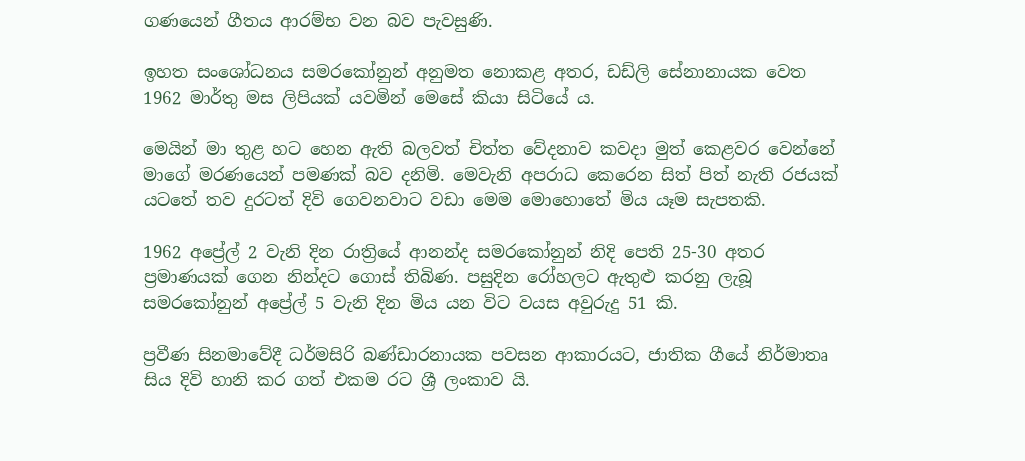ගණයෙන් ගීතය ආරම්භ වන බව පැවසුණි.

ඉහත සංශෝධනය සමරකෝනුන් අනුමත නොකළ අතර, ඩඩ්ලි සේනානායක වෙත 1962 මාර්තු මස ලිපියක් යවමින් මෙසේ කියා සිටියේ ය.

මෙයින් මා තුළ හට හෙන ඇති බලවත් චිත්ත වේදනාව කවදා මුත් කෙළවර වෙන්නේ මාගේ මරණයෙන් පමණක් බව දනිමි. මෙවැනි අපරාධ කෙරෙන සිත් පිත් නැති රජයක් යටතේ තව දුරටත් දිවි ගෙවනවාට වඩා මෙම මොහොතේ මිය යෑම සැපතකි.

1962 අප්‍රේල් 2 වැනි දින රාත්‍රියේ ආනන්ද සමරකෝනුන් නිදි පෙති 25-30 අතර ප්‍රමාණයක් ගෙන නින්දට ගොස් තිබිණ. පසුදින රෝහලට ඇතුළු කරනු ලැබූ සමරකෝනුන් අප්‍රේල් 5 වැනි දින මිය යන විට වයස අවුරුදු 51 කි.

ප්‍රවීණ සිනමාවේදී ධර්මසිරි බණ්ඩාරනායක පවසන ආකාරයට, ජාතික ගීයේ නිර්මාතෘ සිය දිවි හානි කර ගත් එකම රට ශ්‍රී ලංකාව යි.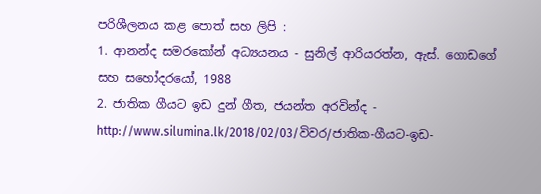පරිශීලනය කළ පොත් සහ ලිපි :
1. ආනන්ද සමරකෝන් අධ්‍යයනය - සුනිල් ආරියරත්න, ඇස්. ගොඩගේ සහ සහෝදරයෝ, 1988
2. ජාතික ගීයට ඉඩ දුන් ගීත, ජයන්ත අරවින්ද - http://www.silumina.lk/2018/02/03/විවර/ජාතික-ගීයට-ඉඩ-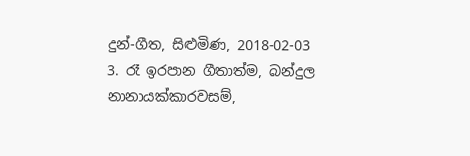දුන්-ගීත, සිළුමිණ, 2018-02-03
3. රෑ ඉරපාන ගීතාත්ම, බන්දුල නානායක්කාරවසම්,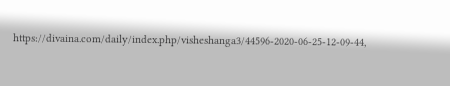https://divaina.com/daily/index.php/visheshanga3/44596-2020-06-25-12-09-44,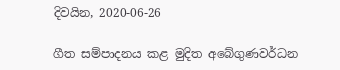දිවයින, 2020-06-26

ගීත සම්පාදනය කළ මුදිත අබේගුණවර්ධන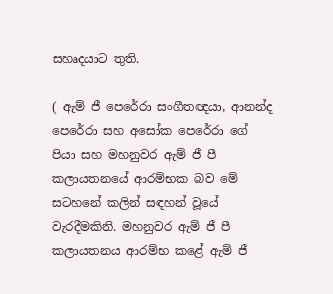සහෘදයාට තුති.

( ඇම් ජී පෙරේරා සංගීතඥයා, ආනන්ද පෙරේරා සහ අසෝක පෙරේරා ගේ පියා සහ මහනුවර ඇම් ජී පී කලායතනයේ ආරම්භක බව මේ සටහනේ කලින් සඳහන් වූයේ වැරදීමකිනි. මහනුවර ඇම් ජී පී කලායතනය ආරම්භ කළේ ඇම් ජී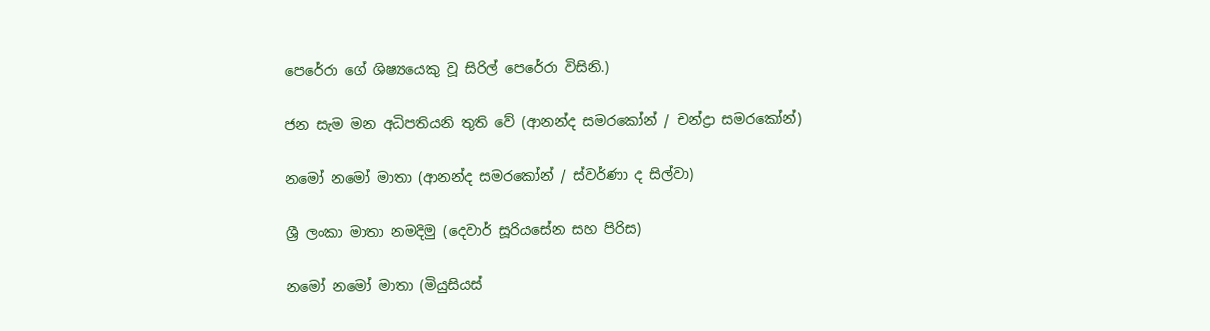පෙරේරා ගේ ශිෂ්‍යයෙකු වූ සිරිල් පෙරේරා විසිනි.)

ජන සැම මන අධිපතියනි තුති වේ (ආනන්ද සමරකෝන් / චන්ද්‍රා සමරකෝන්)

නමෝ නමෝ මාතා (ආනන්ද සමරකෝන් / ස්වර්ණා ද සිල්වා)

ශ්‍රී ලංකා මාතා නමදිමු (දෙවාර් සූරියසේන සහ පිරිස)

නමෝ නමෝ මාතා (මියුසියස්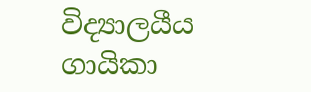විද්‍යාලයීය ගායිකා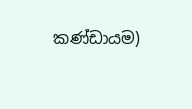කණ්ඩායම)